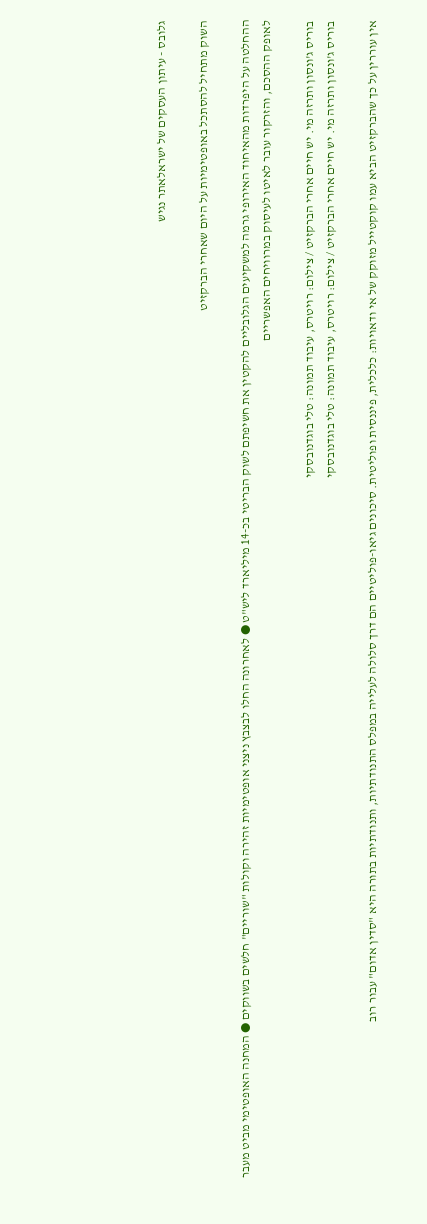גלובס - עיתון העסקים של ישראלאתר נגיש

השוק מתחיל להסתכל באופטימיות על היום שאחרי הברקזיט

ההחלטה על היפרדות מהאיחוד האירופי גרמה למשקיעים הגלובליים להקטין את חשיפתם לשוק הבריטי בכ-14 מיליארד ליש"ט ● לאחרונה החלו לבצבץ ניצני אופטימיות זהירה וקולות "שוריים" חלשים בשווקים ● המחנה האופטימי מביט מעבר לאופק ההסכם, והזרקור עובר לאיטו לעיסוק במרוויחים האפשריים

בוריס ג'ונסון ותרזה מי. יש חיים אחרי הברקזיט / צילום: רויטרס, עיבוד תמונה: טלי בוגדנובסקי
בוריס ג'ונסון ותרזה מי. יש חיים אחרי הברקזיט / צילום: רויטרס, עיבוד תמונה: טלי בוגדנובסקי

אין עוררין על כך שהברקזיט הביא עמו קוקטייל מזוקק של אי ודאויות: כלכלית, פיננסית ופוליטית. סיכונים גיאו-פוליטיים הם דרך סלולה לעלייה במפלס התנודתיות, ותנודתיות בתורה היא "סדין אדום" עבור רוב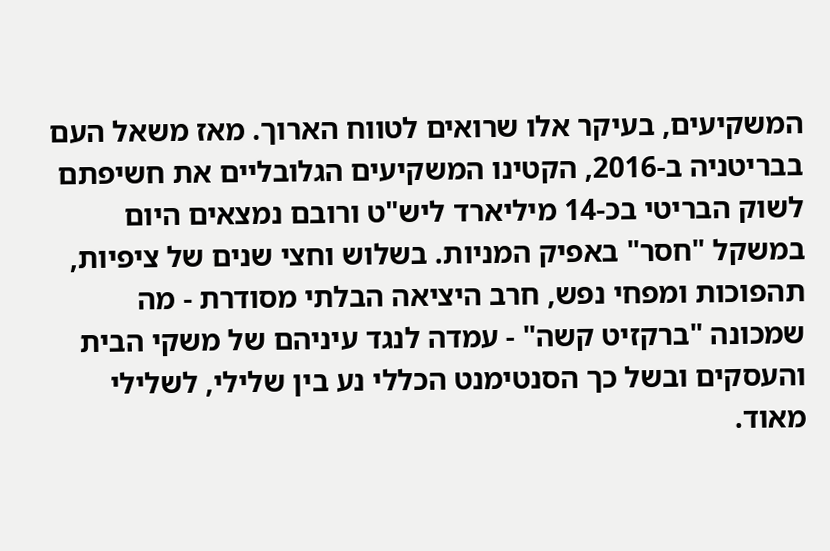המשקיעים, בעיקר אלו שרואים לטווח הארוך. מאז משאל העם בבריטניה ב-2016, הקטינו המשקיעים הגלובליים את חשיפתם לשוק הבריטי בכ-14 מיליארד ליש"ט ורובם נמצאים היום במשקל "חסר" באפיק המניות. בשלוש וחצי שנים של ציפיות, תהפוכות ומפחי נפש, חרב היציאה הבלתי מסודרת - מה שמכונה "ברקזיט קשה" - עמדה לנגד עיניהם של משקי הבית והעסקים ובשל כך הסנטימנט הכללי נע בין שלילי, לשלילי מאוד.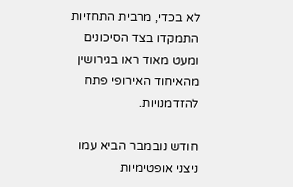לא בכדי, מרבית התחזיות התמקדו בצד הסיכונים ומעט מאוד ראו בגירושין מהאיחוד האירופי פתח להזדמנויות.

חודש נובמבר הביא עמו ניצני אופטימיות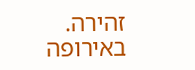זהירה. באירופה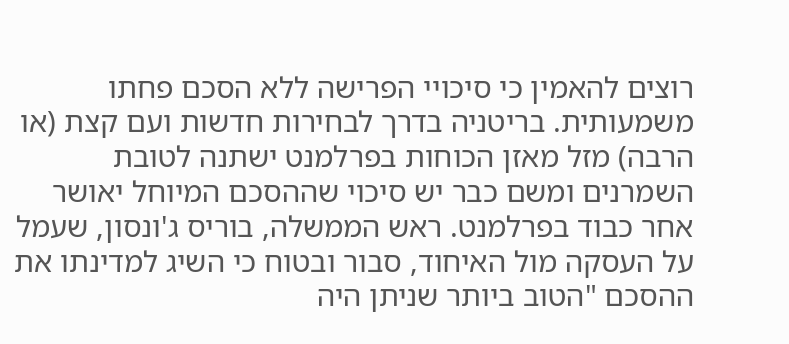רוצים להאמין כי סיכויי הפרישה ללא הסכם פחתו משמעותית. בריטניה בדרך לבחירות חדשות ועם קצת (או הרבה) מזל מאזן הכוחות בפרלמנט ישתנה לטובת השמרנים ומשם כבר יש סיכוי שההסכם המיוחל יאושר אחר כבוד בפרלמנט. ראש הממשלה, בוריס ג'ונסון, שעמל על העסקה מול האיחוד, סבור ובטוח כי השיג למדינתו את ההסכם "הטוב ביותר שניתן היה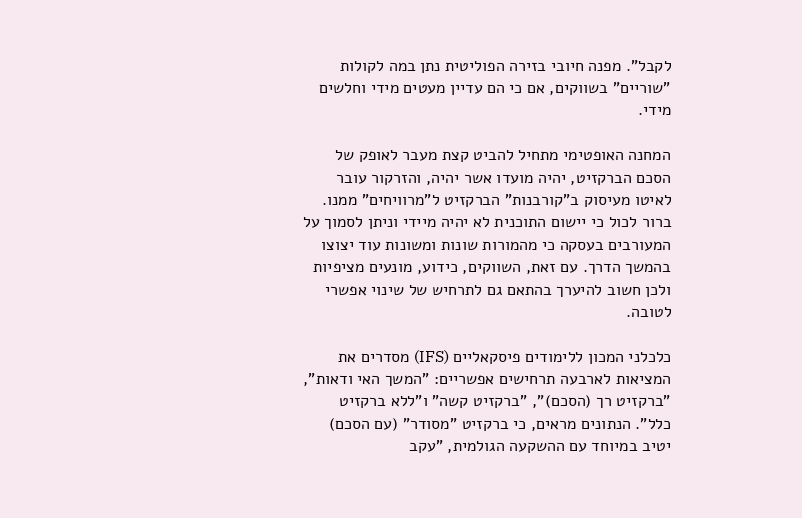לקבל". מפנה חיובי בזירה הפוליטית נתן במה לקולות "שוריים" בשווקים, אם כי הם עדיין מעטים מידי וחלשים מידי.

המחנה האופטימי מתחיל להביט קצת מעבר לאופק של הסכם הברקזיט, יהיה מועדו אשר יהיה, והזרקור עובר לאיטו מעיסוק ב"קורבנות" הברקזיט ל"מרוויחים" ממנו. ברור לכול כי יישום התוכנית לא יהיה מיידי וניתן לסמוך על המעורבים בעסקה כי מהמורות שונות ומשונות עוד יצוצו בהמשך הדרך. עם זאת, השווקים, כידוע, מונעים מציפיות ולכן חשוב להיערך בהתאם גם לתרחיש של שינוי אפשרי לטובה.

כלכלני המכון ללימודים פיסקאליים (IFS) מסדרים את המציאות לארבעה תרחישים אפשריים: "המשך האי ודאות", "ברקזיט רך (הסכם)", "ברקזיט קשה" ו"ללא ברקזיט כלל". הנתונים מראים, כי ברקזיט "מסודר" (עם הסכם) יטיב במיוחד עם ההשקעה הגולמית, "עקב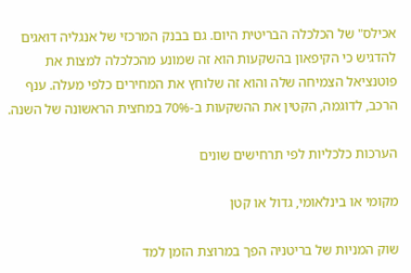אכילס" של הכלכלה הבריטית היום. גם בבנק המרכזי של אנגליה דואגים להדגיש כי הקיפאון בהשקעות הוא זה שמונע מהכלכלה למצות את פוטנציאל הצמיחה שלה והוא זה שלוחץ את המחירים כלפי מעלה. ענף הרכב, לדוגמה, הקטין את ההשקעות ב-70% במחצית הראשונה של השנה.

הערכות כלכליות לפי תרחישים שונים

מקומי או בינלאומי, גדול או קטן

שוק המניות של בריטניה הפך במרוצת הזמן למד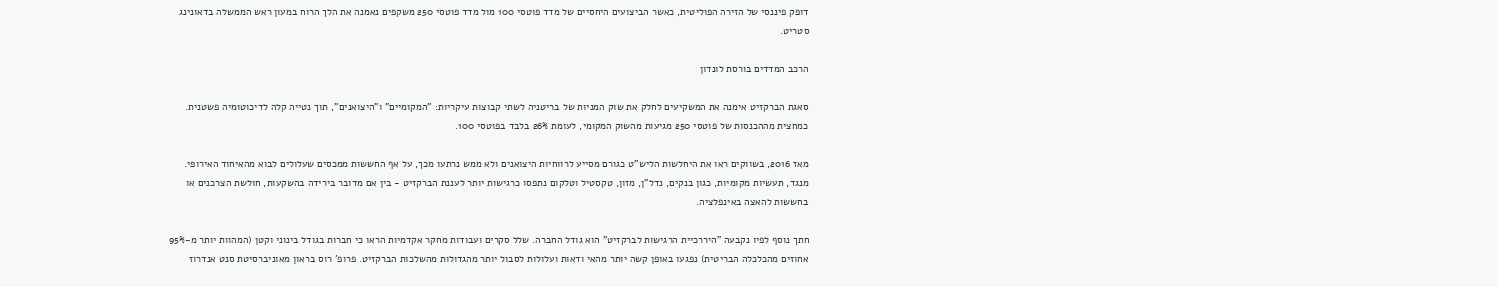דופק פיננסי של הזירה הפוליטית, כאשר הביצועים היחסיים של מדד פוטסי 100 מול מדד פוטסי 250 משקפים נאמנה את הלך הרוח במעון ראש הממשלה בדאונינג סטריט.

הרכב המדדים בורסת לונדון

סאגת הברקזיט אימנה את המשקיעים לחלק את שוק המניות של בריטניה לשתי קבוצות עיקריות: "המקומיים" ו"היצואנים", תוך נטייה קלה לדיכוטומיה פשטנית. כמחצית מההכנסות של פוטסי 250 מגיעות מהשוק המקומי, לעומת 26% בלבד בפוטסי 100.

מאז 2016, בשווקים ראו את היחלשות הליש"ט כגורם מסייע לרווחיות היצואנים ולא ממש נרתעו מכך, על אף החששות ממכסים שעלולים לבוא מהאיחוד האירופי. מנגד, תעשיות מקומיות, כגון בנקים, נדל"ן, מזון, טקסטיל וטלקום נתפסו כרגישות יותר לעננת הברקזיט - בין אם מדובר בירידה בהשקעות, חולשת הצרכנים או בחששות להאצה באינפלציה.

חתך נוסף לפיו נקבעה "היררכיית הרגישות לברקזיט" הוא גודל החברה. שלל סקרים ועבודות מחקר אקדמיות הראו כי חברות בגודל בינוני וקטן (המהוות יותר מ-95% אחוזים מהכלכלה הבריטית) נפגעו באופן קשה יותר מהאי ודאות ועלולות לסבול יותר מהגדולות מהשלכות הברקזיט. פרופ' רוס בראון מאוניברסיטת סנט אנדרוז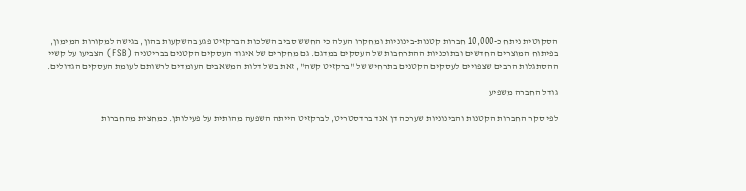הסקוטית ניתח כ-10,000 חברות קטנות-בינוניות ומחקרו העלה כי החשש סביב השלכות הברקזיט פגע בהשקעות בהון, בגישה למקורות המימון, בפיתוח המוצרים החדשים ובתוכניות ההתרחבות של העסקים במדגם. גם מחקרים של איגוד העסקים הקטנים בבריטניה (FSB) הצביעו על קשיי ההסתגלות הרבים שצפויים לעסקים הקטנים בתרחיש של "ברקזיט קשה", זאת בשל דלות המשאבים העומדים לרשותם לעומת העסקים הגדולים.

גודל החברה משפיע

לפי סקר החברות הקטנות והבינוניות שערכה דן אנד ברדסטריט, לברקזיט הייתה השפעה מהותית על פעילותן. כמחצית מהחברות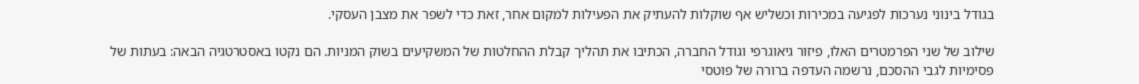בגודל בינוני נערכות לפגיעה במכירות וכשליש אף שוקלות להעתיק את הפעילות למקום אחר, זאת כדי לשפר את מצבן העסקי.

שילוב של שני הפרמטרים האלו, פיזור גיאוגרפי וגודל החברה, הכתיבו את תהליך קבלת ההחלטות של המשקיעים בשוק המניות. הם נקטו באסטרטגיה הבאה: בעתות של פסימיות לגבי ההסכם, נרשמה העדפה ברורה של פוטסי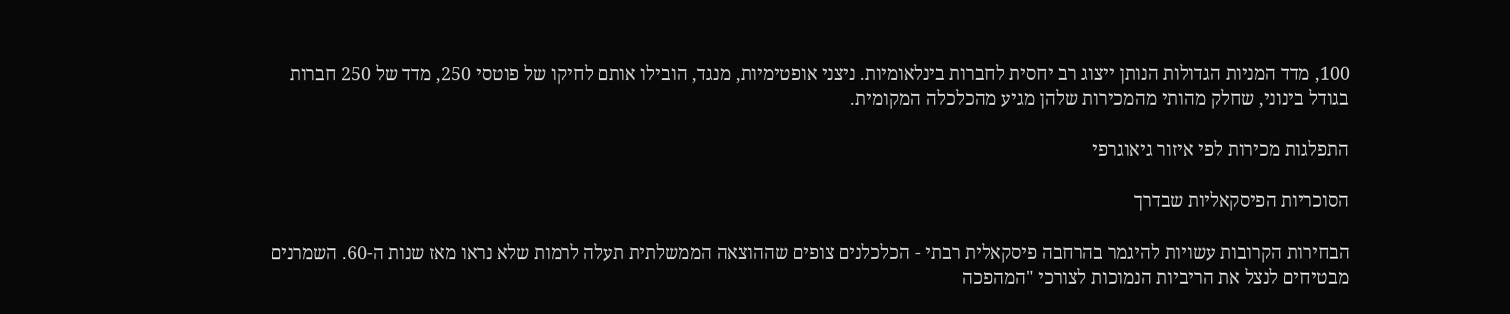100, מדד המניות הגדולות הנותן ייצוג רב יחסית לחברות בינלאומיות. ניצני אופטימיות, מנגד, הובילו אותם לחיקו של פוטסי 250, מדד של 250 חברות בגודל בינוני, שחלק מהותי מהמכירות שלהן מגיע מהכלכלה המקומית.

התפלגות מכירות לפי איזור גיאוגרפי

הסוכריות הפיסקאליות שבדרך

הבחירות הקרובות עשויות להיגמר בהרחבה פיסקאלית רבתי - הכלכלנים צופים שההוצאה הממשלתית תעלה לרמות שלא נראו מאז שנות ה-60. השמרנים מבטיחים לנצל את הריביות הנמוכות לצורכי "המהפכה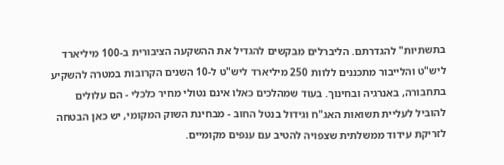בתשתיות" להגדרתם. הליברלים מבקשים להגדיל את ההשקעה הציבורית ב-100 מיליארד ליש"ט והלייבור מתכננים ללוות 250 מיליארד ליש"ט ל-10 השנים הקרובות במטרה להשקיע בתחבורה, באנרגיה ובחינוך. בעוד שמהלכים כאלו אינם נטולי מחיר כלכלי - הם עלולים להוביל לעליית תשואות האג"ח וגידול בנטל החוב - מבחינת השוק המקומי, יש כאן הבטחה לזריקת עידוד ממשלתית שצפויה להטיב עם ענפים מקומיים.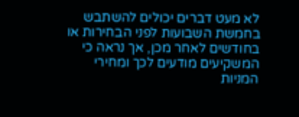לא מעט דברים יכולים להשתבש בחמשת השבועות לפני הבחירות או בחודשים לאחר מכן, אך נראה כי המשקיעים מודעים לכך ומחירי המניות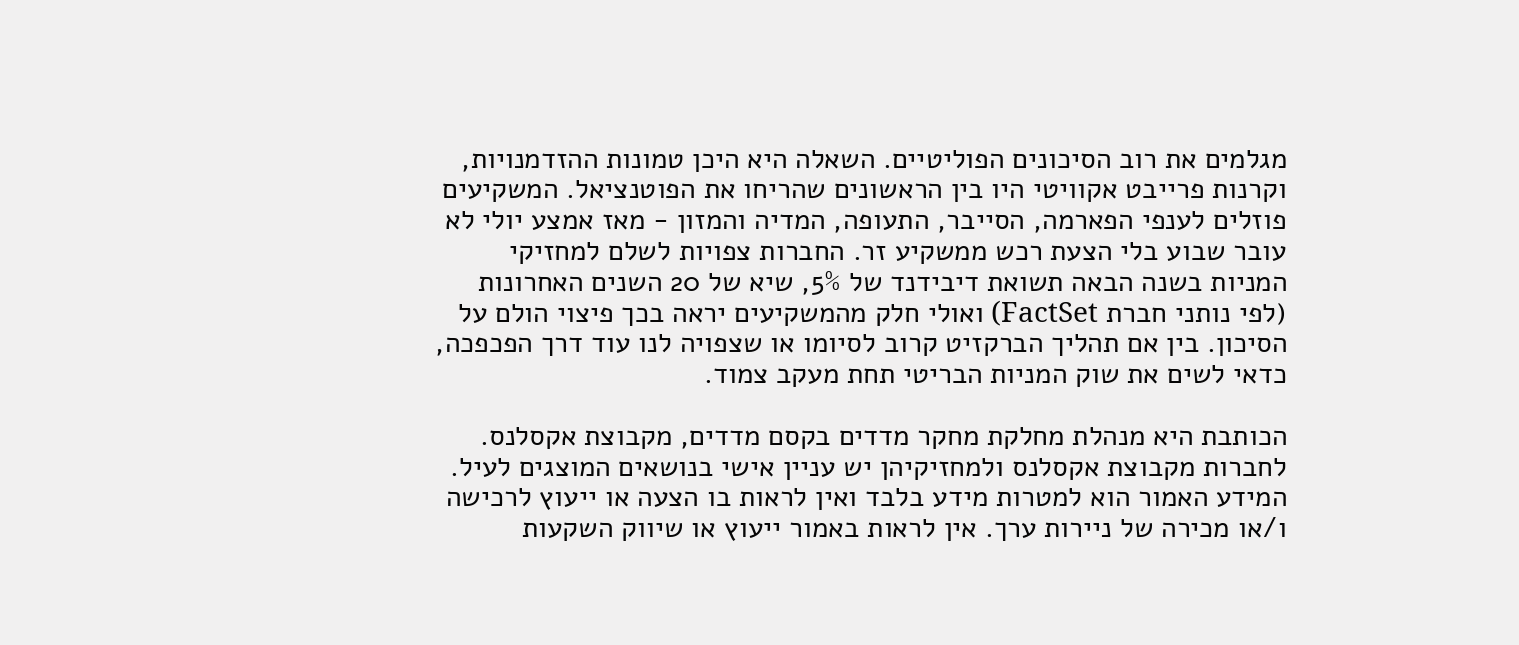מגלמים את רוב הסיכונים הפוליטיים. השאלה היא היכן טמונות ההזדמנויות, וקרנות פרייבט אקוויטי היו בין הראשונים שהריחו את הפוטנציאל. המשקיעים פוזלים לענפי הפארמה, הסייבר, התעופה, המדיה והמזון - מאז אמצע יולי לא עובר שבוע בלי הצעת רכש ממשקיע זר. החברות צפויות לשלם למחזיקי המניות בשנה הבאה תשואת דיבידנד של 5%, שיא של 20 השנים האחרונות (לפי נותני חברת FactSet) ואולי חלק מהמשקיעים יראה בכך פיצוי הולם על הסיכון. בין אם תהליך הברקזיט קרוב לסיומו או שצפויה לנו עוד דרך הפכפכה, כדאי לשים את שוק המניות הבריטי תחת מעקב צמוד.

הכותבת היא מנהלת מחלקת מחקר מדדים בקסם מדדים, מקבוצת אקסלנס. לחברות מקבוצת אקסלנס ולמחזיקיהן יש עניין אישי בנושאים המוצגים לעיל. המידע האמור הוא למטרות מידע בלבד ואין לראות בו הצעה או ייעוץ לרכישה ו/או מכירה של ניירות ערך. אין לראות באמור ייעוץ או שיווק השקעות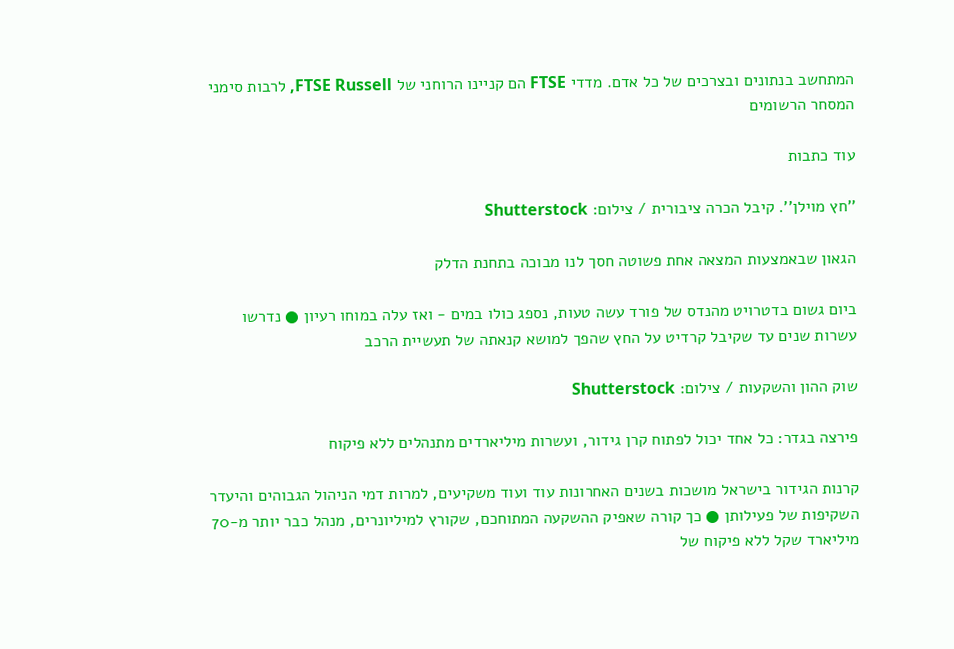המתחשב בנתונים ובצרכים של כל אדם. מדדי FTSE הם קניינו הרוחני של FTSE Russell, לרבות סימני המסחר הרשומים

עוד כתבות

''חץ מוילן''. קיבל הכרה ציבורית / צילום: Shutterstock

הגאון שבאמצעות המצאה אחת פשוטה חסך לנו מבוכה בתחנת הדלק

ביום גשום בדטרויט מהנדס של פורד עשה טעות, נספג כולו במים - ואז עלה במוחו רעיון ● נדרשו עשרות שנים עד שקיבל קרדיט על החץ שהפך למושא קנאתה של תעשיית הרכב

שוק ההון והשקעות / צילום: Shutterstock

פירצה בגדר: כל אחד יכול לפתוח קרן גידור, ועשרות מיליארדים מתנהלים ללא פיקוח

קרנות הגידור בישראל מושכות בשנים האחרונות עוד ועוד משקיעים, למרות דמי הניהול הגבוהים והיעדר השקיפות של פעילותן ● כך קורה שאפיק ההשקעה המתוחכם, שקורץ למיליונרים, מנהל כבר יותר מ-70 מיליארד שקל ללא פיקוח של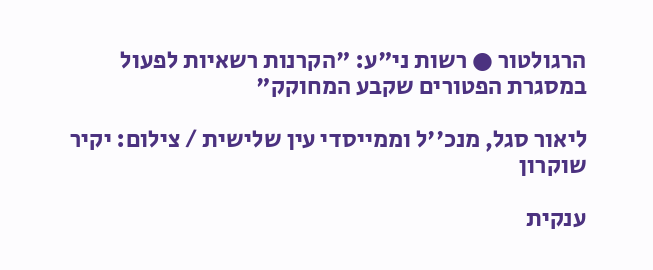הרגולטור ● רשות ני"ע: "הקרנות רשאיות לפעול במסגרת הפטורים שקבע המחוקק"

ליאור סגל, מנכ''ל וממייסדי עין שלישית / צילום: יקיר שוקרון

ענקית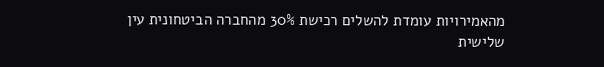מהאמירויות עומדת להשלים רכישת 30% מהחברה הביטחונית עין שלישית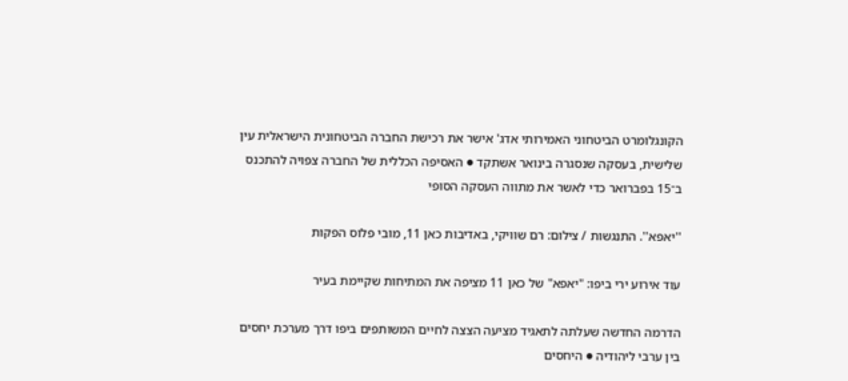הקונגלומרט הביטחוני האמירותי אדג' אישר את רכישת החברה הביטחונית הישראלית עין שלישית, בעסקה שנסגרה בינואר אשתקד ● האסיפה הכללית של החברה צפויה להתכנס ב־15 בפברואר כדי לאשר את מתווה העסקה הסופי

''יאפא''. התנגשות / צילום: רם שוויקי, באדיבות כאן 11, מובי פלוס הפקות

עוד אירוע ירי ביפו: "יאפא" של כאן 11 מציפה את המתיחות שקיימת בעיר

הדרמה החדשה שעלתה לתאגיד מציעה הצצה לחיים המשותפים ביפו דרך מערכת יחסים בין ערבי ליהודיה ● היחסים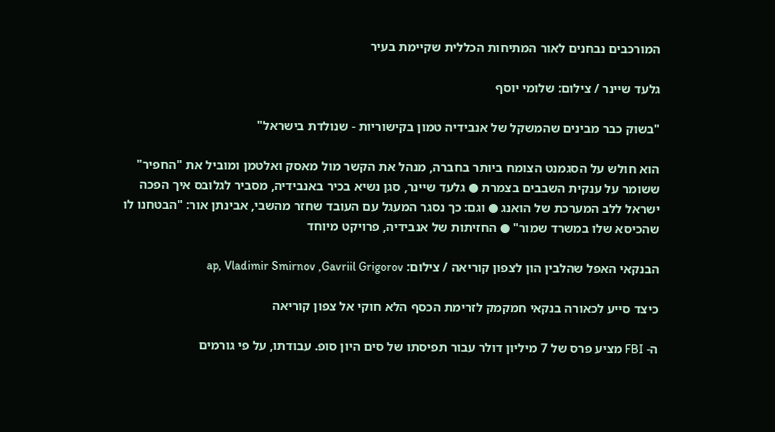המורכבים נבחנים לאור המתיחות הכללית שקיימת בעיר

גלעד שיינר / צילום: שלומי יוסף

"בשוק כבר מבינים שהמשקל של אנבידיה טמון בקישוריות - שנולדת בישראל"

הוא חולש על הסגמנט הצומח ביותר בחברה, מנהל את הקשר מול מאסק ואלטמן ומוביל את "החפיר" ששומר על ענקית השבבים בצמרת ● גלעד שיינר, סגן נשיא בכיר באנבידיה, מסביר לגלובס איך הפכה ישראל ללב המערכת של הואנג ● וגם: כך נסגר המעגל עם העובד שחזר מהשבי, אבינתן אור: "הבטחנו לו שהכיסא שלו במשרד שמור" ● החזיתות של אנבידיה, פרויקט מיוחד

הבנקאי האפל שהלבין הון לצפון קוריאה / צילום: ap, Vladimir Smirnov ,Gavriil Grigorov

כיצד סייע לכאורה בנקאי חמקמק לזרימת הכסף הלא חוקי אל צפון קוריאה

ה- FBI מציע פרס של 7 מיליון דולר עבור תפיסתו של סים היון סופ. עבודתו, על פי גורמים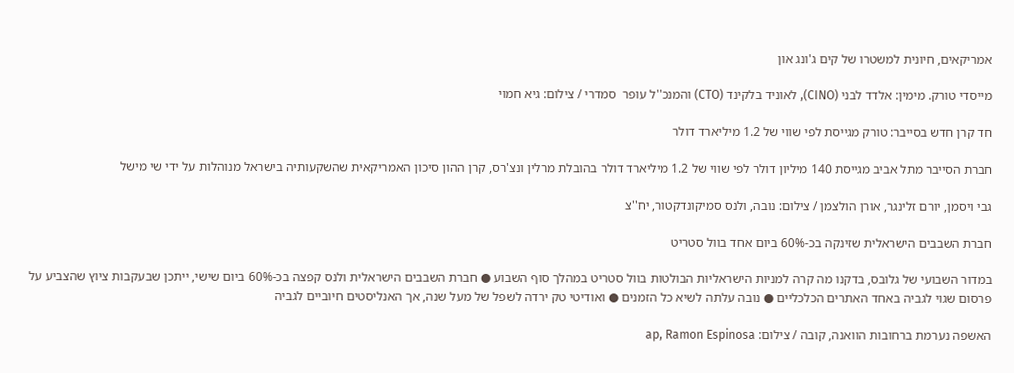אמריקאים, חיונית למשטרו של קים ג'ונג און

מייסדי טורק. מימין: אלדד לבני (CINO), לאוניד בלקינד (CTO) והמנכ''ל עופר  סמדרי / צילום: גיא חמוי

חד קרן חדש בסייבר: טורק מגייסת לפי שווי של 1.2 מיליארד דולר

חברת הסייבר מתל אביב מגייסת 140 מיליון דולר לפי שווי של 1.2 מיליארד דולר בהובלת מרלין ונצ'רס, קרן ההון סיכון האמריקאית שהשקעותיה בישראל מנוהלות על ידי שי מישל

גבי ויסמן, יורם זלינגר, אורן הולצמן / צילום: נובה, ולנס סמיקונדקטור, יח''צ

חברת השבבים הישראלית שזינקה בכ-60% ביום אחד בוול סטריט

במדור השבועי של גלובס, בדקנו מה קרה למניות הישראליות הבולטות בוול סטריט במהלך סוף השבוע ● חברת השבבים הישראלית ולנס קפצה בכ-60% ביום שישי, ייתכן שבעקבות ציוץ שהצביע על פרסום שגוי לגביה באחד האתרים הכלכליים ● נובה עלתה לשיא כל הזמנים ● ואודיטי טק ירדה לשפל של מעל שנה, אך האנליסטים חיוביים לגביה

האשפה נערמת ברחובות הוואנה, קובה / צילום: ap, Ramon Espinosa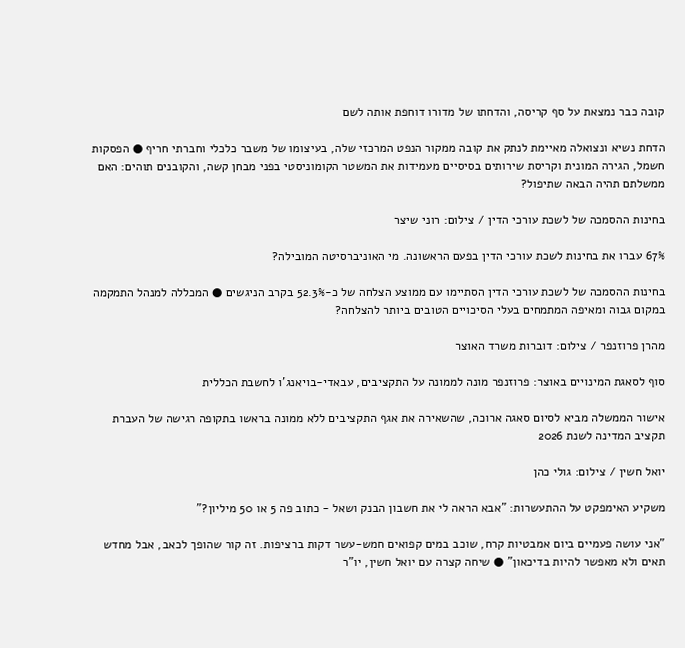קובה כבר נמצאת על סף קריסה, והדחתו של מדורו דוחפת אותה לשם

הדחת נשיא ונצואלה מאיימת לנתק את קובה ממקור הנפט המרכזי שלה, בעיצומו של משבר כלכלי וחברתי חריף ● הפסקות חשמל, הגירה המונית וקריסת שירותים בסיסיים מעמידות את המשטר הקומוניסטי בפני מבחן קשה, והקובנים תוהים: האם ממשלתם תהיה הבאה שתיפול?

בחינות ההסמכה של לשכת עורכי הדין / צילום: רוני שיצר

67% עברו את בחינות לשכת עורכי הדין בפעם הראשונה. מי האוניברסיטה המובילה?

בחינות ההסמכה של לשכת עורכי הדין הסתיימו עם ממוצע הצלחה של כ-52.3% בקרב הניגשים ● המכללה למנהל התמקמה במקום גבוה ומאיפה המתמחים בעלי הסיכויים הטובים ביותר להצלחה?

מהרן פרוזנפר / צילום: דוברות משרד האוצר

סוף לסאגת המינויים באוצר: פרוזנפר מונה לממונה על התקציבים, עבאדי-בויאנג'ו לחשבת הכללית

אישור הממשלה מביא לסיום סאגה ארוכה, שהשאירה את אגף התקציבים ללא ממונה בראשו בתקופה רגישה של העברת תקציב המדינה לשנת 2026

יואל חשין / צילום: גולי כהן

משקיע האימפקט על ההתעשרות: "אבא הראה לי את חשבון הבנק ושאל - כתוב פה 5 או 50 מיליון?"

"אני עושה פעמיים ביום אמבטיות קרח, שוכב במים קפואים חמש-עשר דקות ברציפות. זה קור שהופך לכאב, אבל מחדש תאים ולא מאפשר להיות בדיכאון" ● שיחה קצרה עם יואל חשין, יו"ר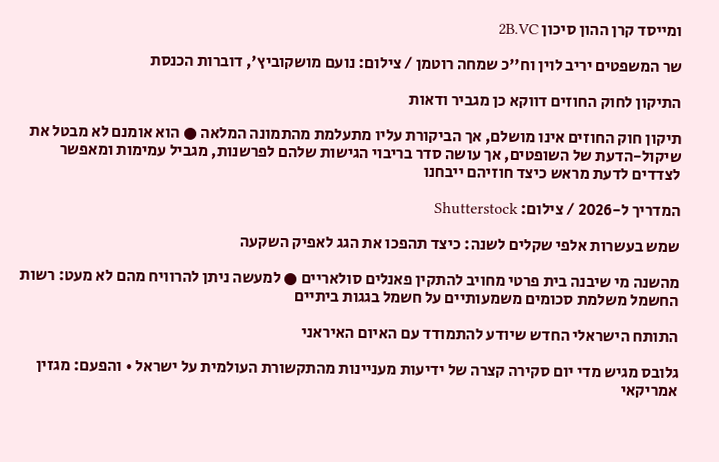ומייסד קרן ההון סיכון 2B.VC

שר המשפטים יריב לוין וח''כ שמחה רוטמן / צילום: נועם מושקוביץ', דוברות הכנסת

התיקון לחוק החוזים דווקא כן מגביר ודאות

תיקון חוק החוזים אינו מושלם, אך הביקורת עליו מתעלמת מהתמונה המלאה ● הוא אומנם לא מבטל את שיקול-הדעת של השופטים, אך עושה סדר בריבוי הגישות שלהם לפרשנות, מגביל עמימות ומאפשר לצדדים לדעת מראש כיצד חוזיהם ייבחנו

המדריך ל-2026 / צילום: Shutterstock

שמש בעשרות אלפי שקלים לשנה: כיצד תהפכו את הגג לאפיק השקעה

מהשנה מי שיבנה בית פרטי מחויב להתקין פאנלים סולאריים ● למעשה ניתן להרוויח מהם לא מעט: רשות החשמל משלמת סכומים משמעותיים על חשמל בגגות ביתיים

התותח הישראלי החדש שיודע להתמודד עם האיום האיראני

גלובס מגיש מדי יום סקירה קצרה של ידיעות מעניינות מהתקשורת העולמית על ישראל • והפעם: מגזין אמריקאי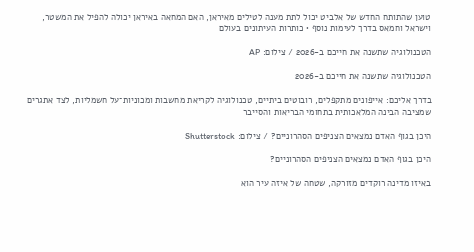טוען שהתותח החדש של אלביט יכול לתת מענה לטילים מאיראן, האם המחאה באיראן יכולה להפיל את המשטר, וישראל וחמאס בדרך לעימות נוסף • כותרות העיתונים בעולם

הטכנולוגיה שתשנה את חייכם ב-2026 / צילום: AP

הטכנולוגיה שתשנה את חייכם ב-2026

בדרך אליכם: אייפונים מתקפלים, רובוטים ביתיים, טכנולוגיה לקריאת מחשבות ומכוניות־על חשמליות, לצד אתגרים שמציבה הבינה המלאכותית בתחומי הבריאות והסייבר

היכן בגוף האדם נמצאים הצניפים הסהרוניים? / צילום: Shutterstock

היכן בגוף האדם נמצאים הצניפים הסהרוניים?

באיזו מדינה רוקדים מזורקה, שטחה של איזה עיר הוא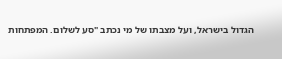הגדול בישראל, ועל מצבתו של מי נכתב "סע לשלום. המפתחות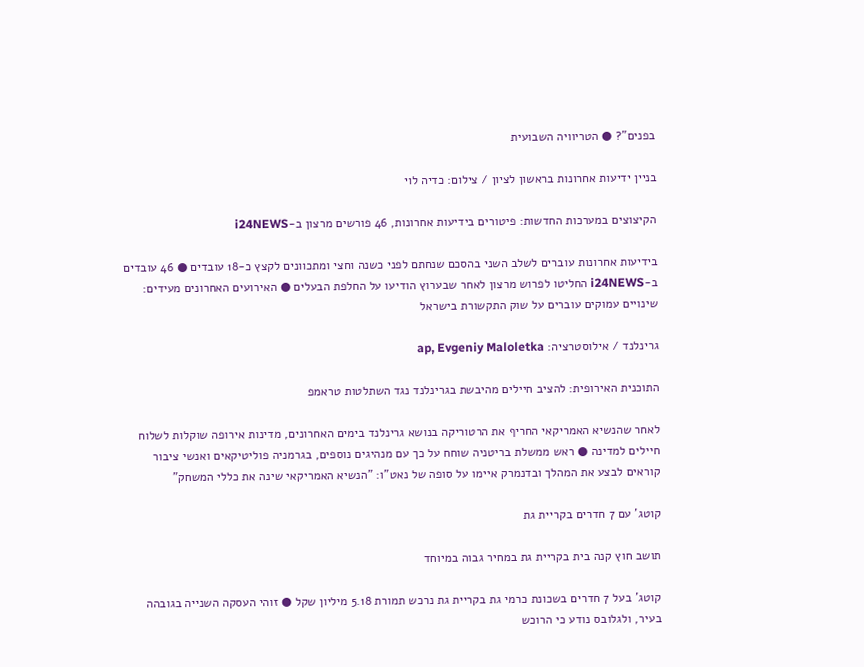בפנים"? ● הטריוויה השבועית

בניין ידיעות אחרונות בראשון לציון / צילום: כדיה לוי

הקיצוצים במערכות החדשות: פיטורים בידיעות אחרונות, 46 פורשים מרצון ב-i24NEWS

בידיעות אחרונות עוברים לשלב השני בהסכם שנחתם לפני כשנה וחצי ומתכוונים לקצץ כ-18 עובדים ● 46 עובדים ב-i24NEWS החליטו לפרוש מרצון לאחר שבערוץ הודיעו על החלפת הבעלים ● האירועים האחרונים מעידים: שינויים עמוקים עוברים על שוק התקשורת בישראל

גרינלנד / אילוסטרציה: ap, Evgeniy Maloletka

התוכנית האירופית: להציב חיילים מהיבשת בגרינלנד נגד השתלטות טראמפ

לאחר שהנשיא האמריקאי החריף את הרטוריקה בנושא גרינלנד בימים האחרונים, מדינות אירופה שוקלות לשלוח חיילים למדינה ● ראש ממשלת בריטניה שוחח על כך עם מנהיגים נוספים, בגרמניה פוליטיקאים ואנשי ציבור קוראים לבצע את המהלך ובדנמרק איימו על סופה של נאט"ו: "הנשיא האמריקאי שינה את כללי המשחק"

קוטג' עם 7 חדרים בקריית גת

תושב חוץ קנה בית בקריית גת במחיר גבוה במיוחד

קוטג' בעל 7 חדרים בשכונת כרמי גת בקריית גת נרכש תמורת 5.18 מיליון שקל ● זוהי העסקה השנייה בגובהה בעיר, ולגלובס נודע כי הרוכש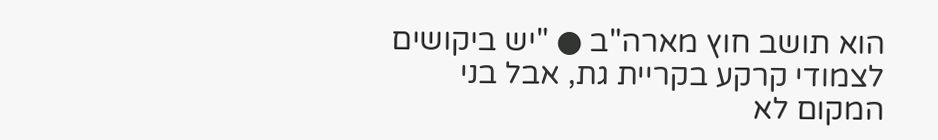הוא תושב חוץ מארה"ב ● "יש ביקושים לצמודי קרקע בקריית גת, אבל בני המקום לא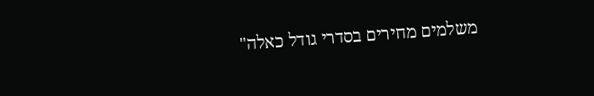משלמים מחירים בסדרי גודל כאלה"